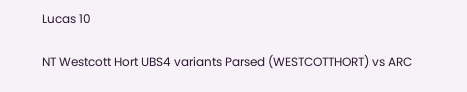Lucas 10

NT Westcott Hort UBS4 variants Parsed (WESTCOTTHORT) vs ARC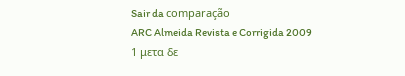Sair da comparação
ARC Almeida Revista e Corrigida 2009
1 μετα δε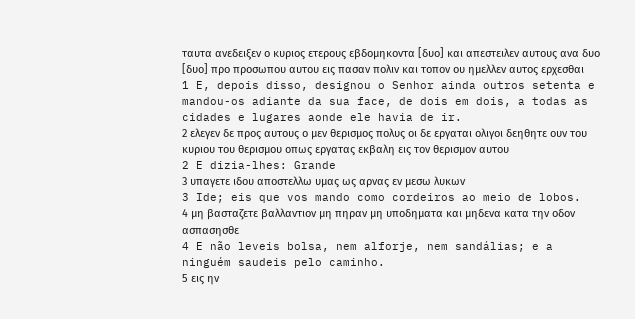ταυτα ανεδειξεν ο κυριος ετερους εβδομηκοντα [δυο] και απεστειλεν αυτους ανα δυο [δυο] προ προσωπου αυτου εις πασαν πολιν και τοπον ου ημελλεν αυτος ερχεσθαι
1 E, depois disso, designou o Senhor ainda outros setenta e mandou-os adiante da sua face, de dois em dois, a todas as cidades e lugares aonde ele havia de ir.
2 ελεγεν δε προς αυτους ο μεν θερισμος πολυς οι δε εργαται ολιγοι δεηθητε ουν του κυριου του θερισμου οπως εργατας εκβαλη εις τον θερισμον αυτου
2 E dizia-lhes: Grande
3 υπαγετε ιδου αποστελλω υμας ως αρνας εν μεσω λυκων
3 Ide; eis que vos mando como cordeiros ao meio de lobos.
4 μη βασταζετε βαλλαντιον μη πηραν μη υποδηματα και μηδενα κατα την οδον ασπασησθε
4 E não leveis bolsa, nem alforje, nem sandálias; e a ninguém saudeis pelo caminho.
5 εις ην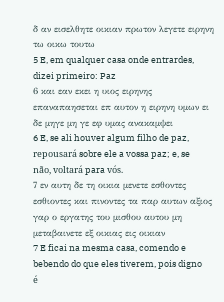δ αν εισελθητε οικιαν πρωτον λεγετε ειρηνη τω οικω τουτω
5 E, em qualquer casa onde entrardes, dizei primeiro: Paz
6 και εαν εκει η υιος ειρηνης επαναπαησεται επ αυτον η ειρηνη υμων ει δε μηγε μη γε εφ υμας ανακαμψει
6 E, se ali houver algum filho de paz, repousará sobre ele a vossa paz; e, se não, voltará para vós.
7 εν αυτη δε τη οικια μενετε εσθοντες εσθιοντες και πινοντες τα παρ αυτων αξιος γαρ ο εργατης του μισθου αυτου μη μεταβαινετε εξ οικιας εις οικιαν
7 E ficai na mesma casa, comendo e bebendo do que eles tiverem, pois digno é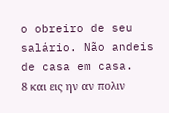o obreiro de seu salário. Não andeis de casa em casa.
8 και εις ην αν πολιν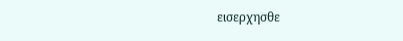εισερχησθε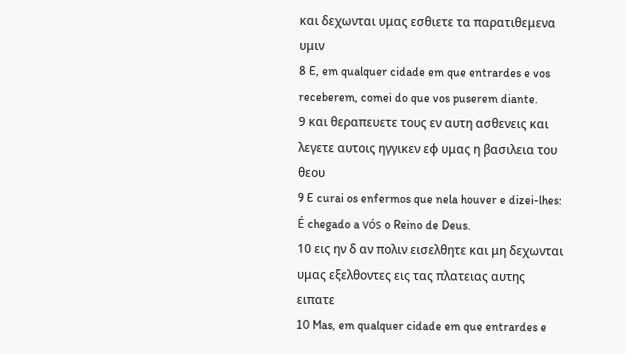και δεχωνται υμας εσθιετε τα παρατιθεμενα υμιν
8 E, em qualquer cidade em que entrardes e vos receberem, comei do que vos puserem diante.
9 και θεραπευετε τους εν αυτη ασθενεις και λεγετε αυτοις ηγγικεν εφ υμας η βασιλεια του θεου
9 E curai os enfermos que nela houver e dizei-lhes: É chegado a vós o Reino de Deus.
10 εις ην δ αν πολιν εισελθητε και μη δεχωνται υμας εξελθοντες εις τας πλατειας αυτης ειπατε
10 Mas, em qualquer cidade em que entrardes e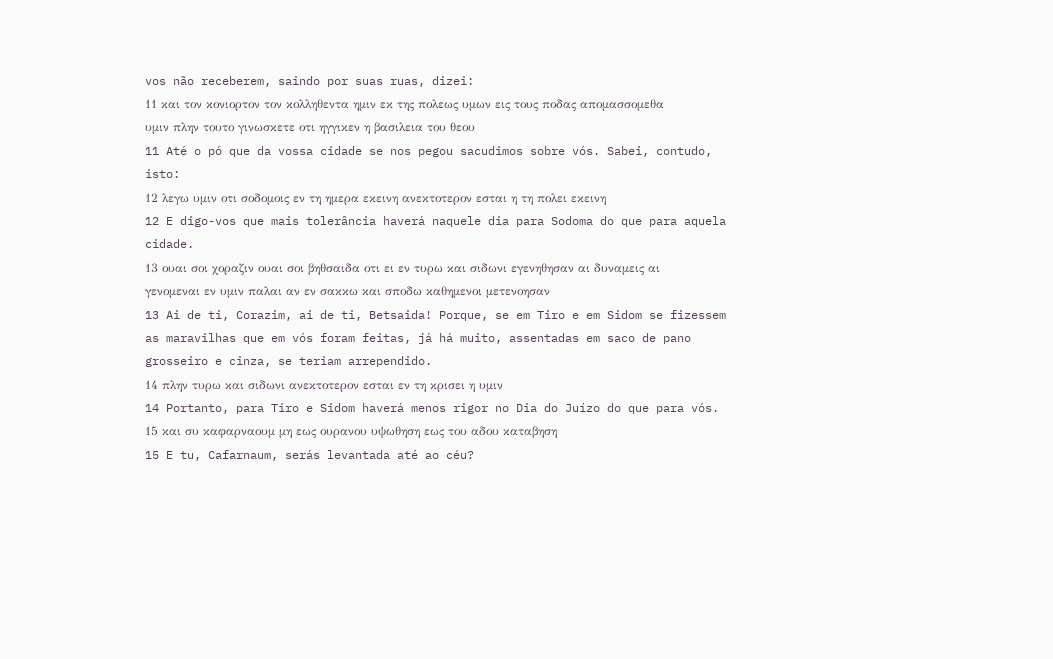vos não receberem, saindo por suas ruas, dizei:
11 και τον κονιορτον τον κολληθεντα ημιν εκ της πολεως υμων εις τους ποδας απομασσομεθα υμιν πλην τουτο γινωσκετε οτι ηγγικεν η βασιλεια του θεου
11 Até o pó que da vossa cidade se nos pegou sacudimos sobre vós. Sabei, contudo, isto:
12 λεγω υμιν οτι σοδομοις εν τη ημερα εκεινη ανεκτοτερον εσται η τη πολει εκεινη
12 E digo-vos que mais tolerância haverá naquele dia para Sodoma do que para aquela cidade.
13 ουαι σοι χοραζιν ουαι σοι βηθσαιδα οτι ει εν τυρω και σιδωνι εγενηθησαν αι δυναμεις αι γενομεναι εν υμιν παλαι αν εν σακκω και σποδω καθημενοι μετενοησαν
13 Ai de ti, Corazim, ai de ti, Betsaida! Porque, se em Tiro e em Sidom se fizessem as maravilhas que em vós foram feitas, já há muito, assentadas em saco de pano grosseiro e cinza, se teriam arrependido.
14 πλην τυρω και σιδωνι ανεκτοτερον εσται εν τη κρισει η υμιν
14 Portanto, para Tiro e Sidom haverá menos rigor no Dia do Juízo do que para vós.
15 και συ καφαρναουμ μη εως ουρανου υψωθηση εως του αδου καταβηση
15 E tu, Cafarnaum, serás levantada até ao céu?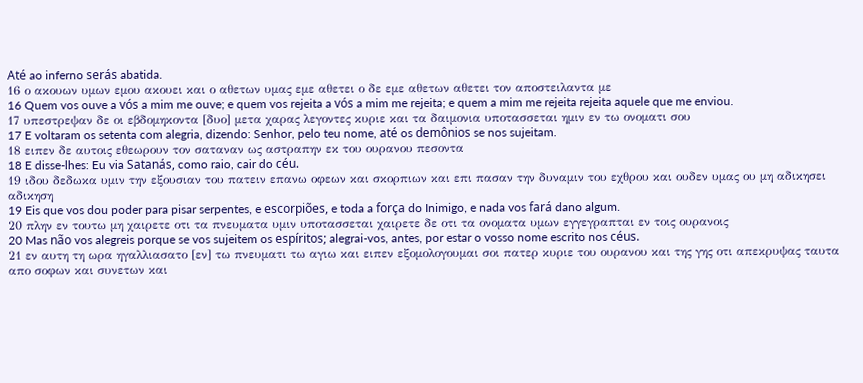Até ao inferno serás abatida.
16 ο ακουων υμων εμου ακουει και ο αθετων υμας εμε αθετει ο δε εμε αθετων αθετει τον αποστειλαντα με
16 Quem vos ouve a vós a mim me ouve; e quem vos rejeita a vós a mim me rejeita; e quem a mim me rejeita rejeita aquele que me enviou.
17 υπεστρεψαν δε οι εβδομηκοντα [δυο] μετα χαρας λεγοντες κυριε και τα δαιμονια υποτασσεται ημιν εν τω ονοματι σου
17 E voltaram os setenta com alegria, dizendo: Senhor, pelo teu nome, até os demônios se nos sujeitam.
18 ειπεν δε αυτοις εθεωρουν τον σαταναν ως αστραπην εκ του ουρανου πεσοντα
18 E disse-lhes: Eu via Satanás, como raio, cair do céu.
19 ιδου δεδωκα υμιν την εξουσιαν του πατειν επανω οφεων και σκορπιων και επι πασαν την δυναμιν του εχθρου και ουδεν υμας ου μη αδικησει αδικηση
19 Eis que vos dou poder para pisar serpentes, e escorpiões, e toda a força do Inimigo, e nada vos fará dano algum.
20 πλην εν τουτω μη χαιρετε οτι τα πνευματα υμιν υποτασσεται χαιρετε δε οτι τα ονοματα υμων εγγεγραπται εν τοις ουρανοις
20 Mas não vos alegreis porque se vos sujeitem os espíritos; alegrai-vos, antes, por estar o vosso nome escrito nos céus.
21 εν αυτη τη ωρα ηγαλλιασατο [εν] τω πνευματι τω αγιω και ειπεν εξομολογουμαι σοι πατερ κυριε του ουρανου και της γης οτι απεκρυψας ταυτα απο σοφων και συνετων και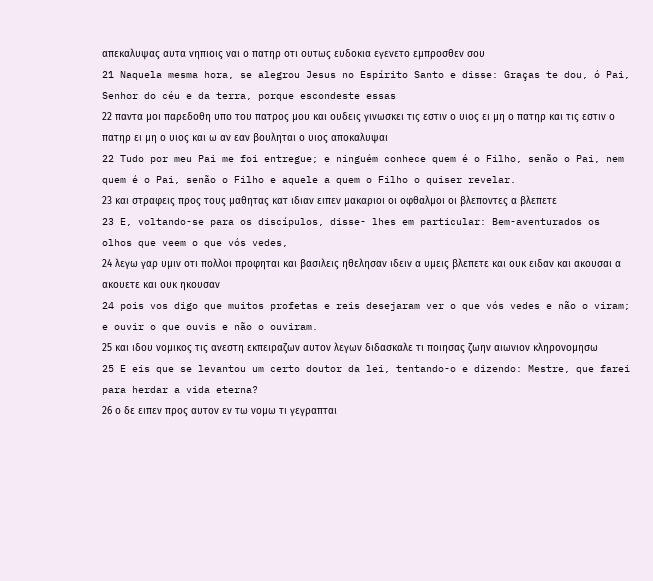απεκαλυψας αυτα νηπιοις ναι ο πατηρ οτι ουτως ευδοκια εγενετο εμπροσθεν σου
21 Naquela mesma hora, se alegrou Jesus no Espírito Santo e disse: Graças te dou, ó Pai, Senhor do céu e da terra, porque escondeste essas
22 παντα μοι παρεδοθη υπο του πατρος μου και ουδεις γινωσκει τις εστιν ο υιος ει μη ο πατηρ και τις εστιν ο πατηρ ει μη ο υιος και ω αν εαν βουληται ο υιος αποκαλυψαι
22 Tudo por meu Pai me foi entregue; e ninguém conhece quem é o Filho, senão o Pai, nem quem é o Pai, senão o Filho e aquele a quem o Filho o quiser revelar.
23 και στραφεις προς τους μαθητας κατ ιδιαν ειπεν μακαριοι οι οφθαλμοι οι βλεποντες α βλεπετε
23 E, voltando-se para os discípulos, disse- lhes em particular: Bem-aventurados os olhos que veem o que vós vedes,
24 λεγω γαρ υμιν οτι πολλοι προφηται και βασιλεις ηθελησαν ιδειν α υμεις βλεπετε και ουκ ειδαν και ακουσαι α ακουετε και ουκ ηκουσαν
24 pois vos digo que muitos profetas e reis desejaram ver o que vós vedes e não o viram; e ouvir o que ouvis e não o ouviram.
25 και ιδου νομικος τις ανεστη εκπειραζων αυτον λεγων διδασκαλε τι ποιησας ζωην αιωνιον κληρονομησω
25 E eis que se levantou um certo doutor da lei, tentando-o e dizendo: Mestre, que farei para herdar a vida eterna?
26 ο δε ειπεν προς αυτον εν τω νομω τι γεγραπται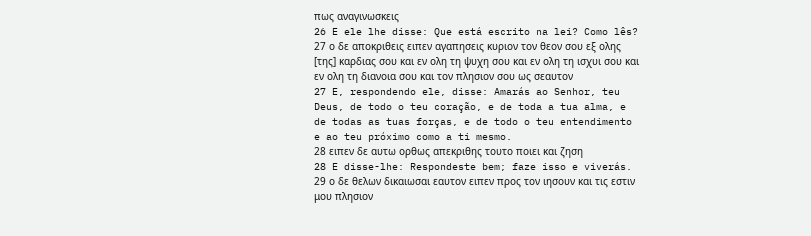πως αναγινωσκεις
26 E ele lhe disse: Que está escrito na lei? Como lês?
27 ο δε αποκριθεις ειπεν αγαπησεις κυριον τον θεον σου εξ ολης [της] καρδιας σου και εν ολη τη ψυχη σου και εν ολη τη ισχυι σου και εν ολη τη διανοια σου και τον πλησιον σου ως σεαυτον
27 E, respondendo ele, disse: Amarás ao Senhor, teu Deus, de todo o teu coração, e de toda a tua alma, e de todas as tuas forças, e de todo o teu entendimento e ao teu próximo como a ti mesmo.
28 ειπεν δε αυτω ορθως απεκριθης τουτο ποιει και ζηση
28 E disse-lhe: Respondeste bem; faze isso e viverás.
29 ο δε θελων δικαιωσαι εαυτον ειπεν προς τον ιησουν και τις εστιν μου πλησιον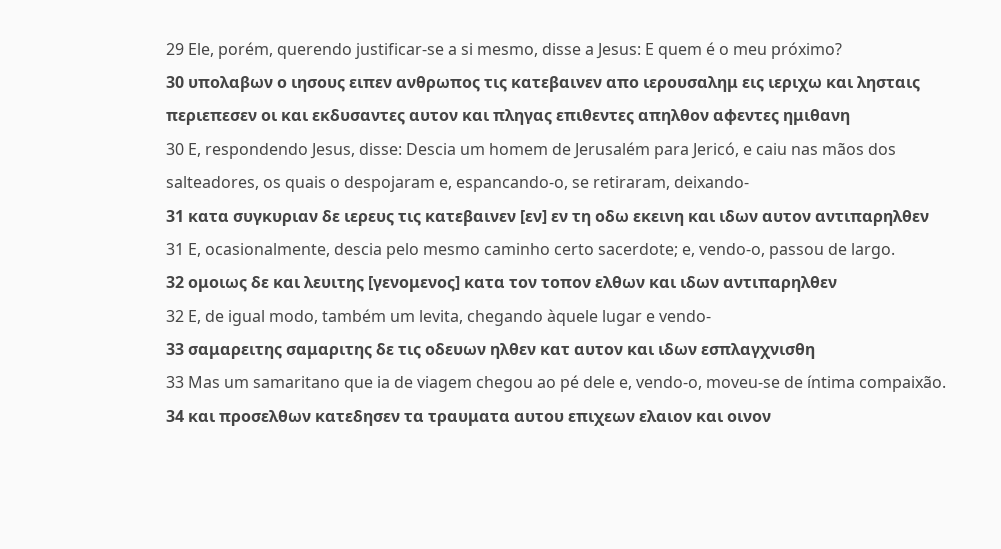29 Ele, porém, querendo justificar-se a si mesmo, disse a Jesus: E quem é o meu próximo?
30 υπολαβων ο ιησους ειπεν ανθρωπος τις κατεβαινεν απο ιερουσαλημ εις ιεριχω και λησταις περιεπεσεν οι και εκδυσαντες αυτον και πληγας επιθεντες απηλθον αφεντες ημιθανη
30 E, respondendo Jesus, disse: Descia um homem de Jerusalém para Jericó, e caiu nas mãos dos salteadores, os quais o despojaram e, espancando-o, se retiraram, deixando-
31 κατα συγκυριαν δε ιερευς τις κατεβαινεν [εν] εν τη οδω εκεινη και ιδων αυτον αντιπαρηλθεν
31 E, ocasionalmente, descia pelo mesmo caminho certo sacerdote; e, vendo-o, passou de largo.
32 ομοιως δε και λευιτης [γενομενος] κατα τον τοπον ελθων και ιδων αντιπαρηλθεν
32 E, de igual modo, também um levita, chegando àquele lugar e vendo-
33 σαμαρειτης σαμαριτης δε τις οδευων ηλθεν κατ αυτον και ιδων εσπλαγχνισθη
33 Mas um samaritano que ia de viagem chegou ao pé dele e, vendo-o, moveu-se de íntima compaixão.
34 και προσελθων κατεδησεν τα τραυματα αυτου επιχεων ελαιον και οινον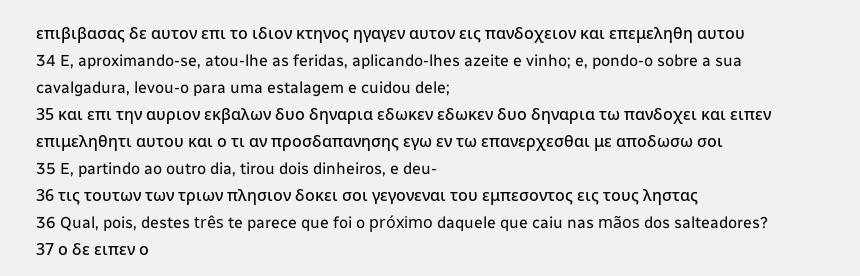επιβιβασας δε αυτον επι το ιδιον κτηνος ηγαγεν αυτον εις πανδοχειον και επεμεληθη αυτου
34 E, aproximando-se, atou-lhe as feridas, aplicando-lhes azeite e vinho; e, pondo-o sobre a sua cavalgadura, levou-o para uma estalagem e cuidou dele;
35 και επι την αυριον εκβαλων δυο δηναρια εδωκεν εδωκεν δυο δηναρια τω πανδοχει και ειπεν επιμεληθητι αυτου και ο τι αν προσδαπανησης εγω εν τω επανερχεσθαι με αποδωσω σοι
35 E, partindo ao outro dia, tirou dois dinheiros, e deu-
36 τις τουτων των τριων πλησιον δοκει σοι γεγονεναι του εμπεσοντος εις τους ληστας
36 Qual, pois, destes três te parece que foi o próximo daquele que caiu nas mãos dos salteadores?
37 ο δε ειπεν ο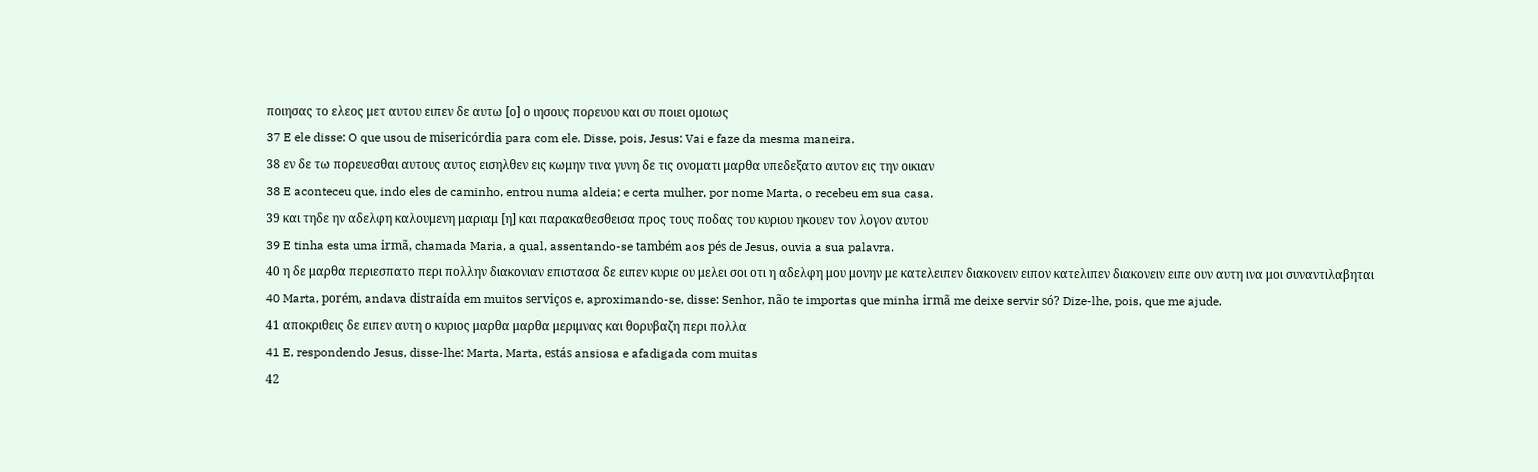ποιησας το ελεος μετ αυτου ειπεν δε αυτω [ο] ο ιησους πορευου και συ ποιει ομοιως
37 E ele disse: O que usou de misericórdia para com ele. Disse, pois, Jesus: Vai e faze da mesma maneira.
38 εν δε τω πορευεσθαι αυτους αυτος εισηλθεν εις κωμην τινα γυνη δε τις ονοματι μαρθα υπεδεξατο αυτον εις την οικιαν
38 E aconteceu que, indo eles de caminho, entrou numa aldeia; e certa mulher, por nome Marta, o recebeu em sua casa.
39 και τηδε ην αδελφη καλουμενη μαριαμ [η] και παρακαθεσθεισα προς τους ποδας του κυριου ηκουεν τον λογον αυτου
39 E tinha esta uma irmã, chamada Maria, a qual, assentando-se também aos pés de Jesus, ouvia a sua palavra.
40 η δε μαρθα περιεσπατο περι πολλην διακονιαν επιστασα δε ειπεν κυριε ου μελει σοι οτι η αδελφη μου μονην με κατελειπεν διακονειν ειπον κατελιπεν διακονειν ειπε ουν αυτη ινα μοι συναντιλαβηται
40 Marta, porém, andava distraída em muitos serviços e, aproximando-se, disse: Senhor, não te importas que minha irmã me deixe servir só? Dize-lhe, pois, que me ajude.
41 αποκριθεις δε ειπεν αυτη ο κυριος μαρθα μαρθα μεριμνας και θορυβαζη περι πολλα
41 E, respondendo Jesus, disse-lhe: Marta, Marta, estás ansiosa e afadigada com muitas
42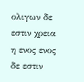ολιγων δε εστιν χρεια η ενος ενος δε εστιν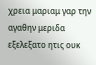χρεια μαριαμ γαρ την αγαθην μεριδα εξελεξατο ητις ουκ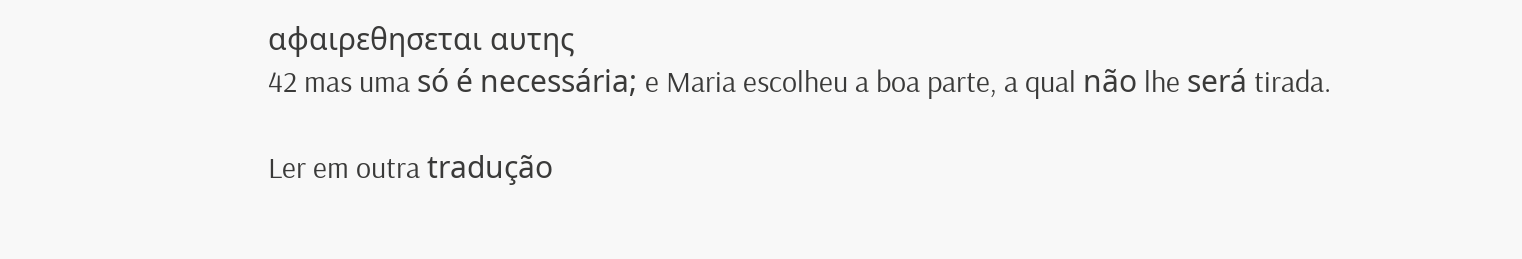αφαιρεθησεται αυτης
42 mas uma só é necessária; e Maria escolheu a boa parte, a qual não lhe será tirada.

Ler em outra tradução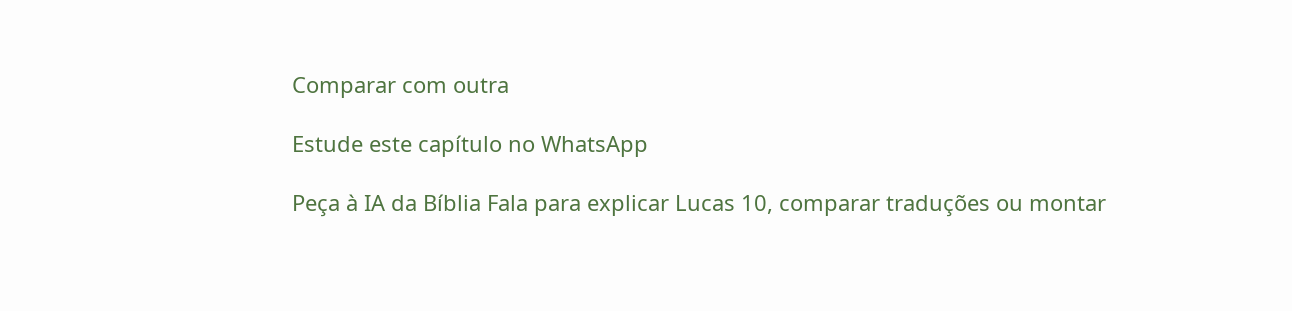Comparar com outra

Estude este capítulo no WhatsApp

Peça à IA da Bíblia Fala para explicar Lucas 10, comparar traduções ou montar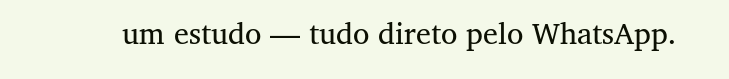um estudo — tudo direto pelo WhatsApp.